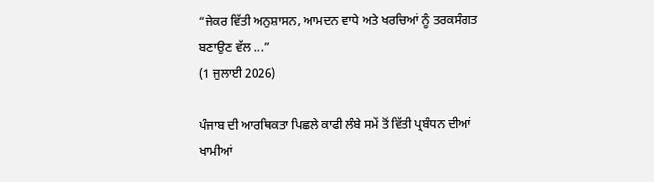“ਜੇਕਰ ਵਿੱਤੀ ਅਨੁਸ਼ਾਸਨ, ਆਮਦਨ ਵਾਧੇ ਅਤੇ ਖਰਚਿਆਂ ਨੂੰ ਤਰਕਸੰਗਤ ਬਣਾਉਣ ਵੱਲ ...”
(1 ਜੁਲਾਈ 2026)

ਪੰਜਾਬ ਦੀ ਆਰਥਿਕਤਾ ਪਿਛਲੇ ਕਾਫੀ ਲੰਬੇ ਸਮੇਂ ਤੋਂ ਵਿੱਤੀ ਪ੍ਰਬੰਧਨ ਦੀਆਂ ਖਾਮੀਆਂ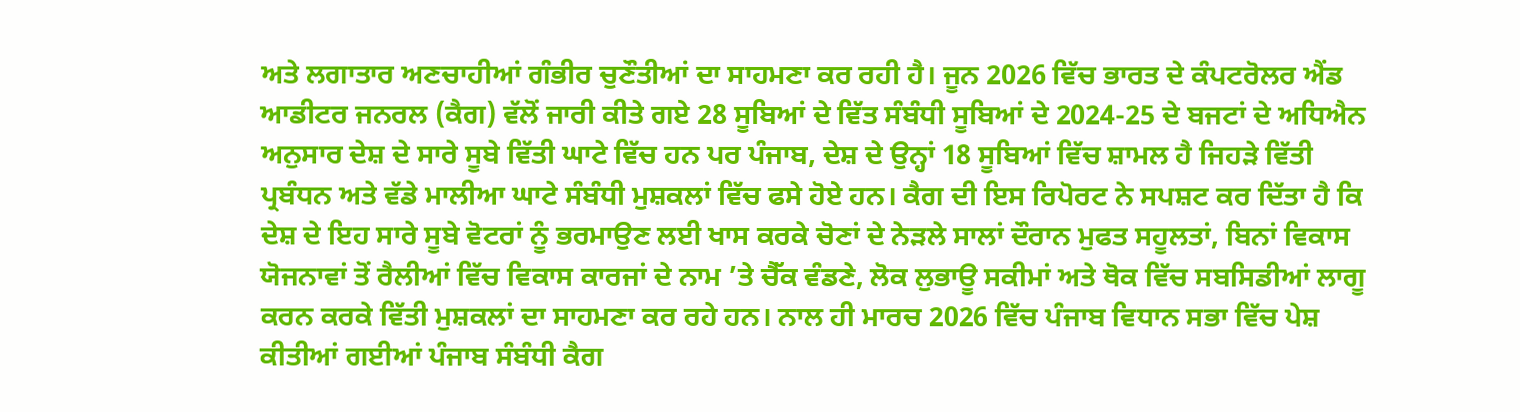ਅਤੇ ਲਗਾਤਾਰ ਅਣਚਾਹੀਆਂ ਗੰਭੀਰ ਚੁਣੌਤੀਆਂ ਦਾ ਸਾਹਮਣਾ ਕਰ ਰਹੀ ਹੈ। ਜੂਨ 2026 ਵਿੱਚ ਭਾਰਤ ਦੇ ਕੰਪਟਰੋਲਰ ਐਂਡ ਆਡੀਟਰ ਜਨਰਲ (ਕੈਗ) ਵੱਲੋਂ ਜਾਰੀ ਕੀਤੇ ਗਏ 28 ਸੂਬਿਆਂ ਦੇ ਵਿੱਤ ਸੰਬੰਧੀ ਸੂਬਿਆਂ ਦੇ 2024-25 ਦੇ ਬਜਟਾਂ ਦੇ ਅਧਿਐਨ ਅਨੁਸਾਰ ਦੇਸ਼ ਦੇ ਸਾਰੇ ਸੂਬੇ ਵਿੱਤੀ ਘਾਟੇ ਵਿੱਚ ਹਨ ਪਰ ਪੰਜਾਬ, ਦੇਸ਼ ਦੇ ਉਨ੍ਹਾਂ 18 ਸੂਬਿਆਂ ਵਿੱਚ ਸ਼ਾਮਲ ਹੈ ਜਿਹੜੇ ਵਿੱਤੀ ਪ੍ਰਬੰਧਨ ਅਤੇ ਵੱਡੇ ਮਾਲੀਆ ਘਾਟੇ ਸੰਬੰਧੀ ਮੁਸ਼ਕਲਾਂ ਵਿੱਚ ਫਸੇ ਹੋਏ ਹਨ। ਕੈਗ ਦੀ ਇਸ ਰਿਪੋਰਟ ਨੇ ਸਪਸ਼ਟ ਕਰ ਦਿੱਤਾ ਹੈ ਕਿ ਦੇਸ਼ ਦੇ ਇਹ ਸਾਰੇ ਸੂਬੇ ਵੋਟਰਾਂ ਨੂੰ ਭਰਮਾਉਣ ਲਈ ਖਾਸ ਕਰਕੇ ਚੋਣਾਂ ਦੇ ਨੇੜਲੇ ਸਾਲਾਂ ਦੌਰਾਨ ਮੁਫਤ ਸਹੂਲਤਾਂ, ਬਿਨਾਂ ਵਿਕਾਸ ਯੋਜਨਾਵਾਂ ਤੋਂ ਰੈਲੀਆਂ ਵਿੱਚ ਵਿਕਾਸ ਕਾਰਜਾਂ ਦੇ ਨਾਮ ’ਤੇ ਚੈੱਕ ਵੰਡਣੇ, ਲੋਕ ਲੁਭਾਊ ਸਕੀਮਾਂ ਅਤੇ ਥੋਕ ਵਿੱਚ ਸਬਸਿਡੀਆਂ ਲਾਗੂ ਕਰਨ ਕਰਕੇ ਵਿੱਤੀ ਮੁਸ਼ਕਲਾਂ ਦਾ ਸਾਹਮਣਾ ਕਰ ਰਹੇ ਹਨ। ਨਾਲ ਹੀ ਮਾਰਚ 2026 ਵਿੱਚ ਪੰਜਾਬ ਵਿਧਾਨ ਸਭਾ ਵਿੱਚ ਪੇਸ਼ ਕੀਤੀਆਂ ਗਈਆਂ ਪੰਜਾਬ ਸੰਬੰਧੀ ਕੈਗ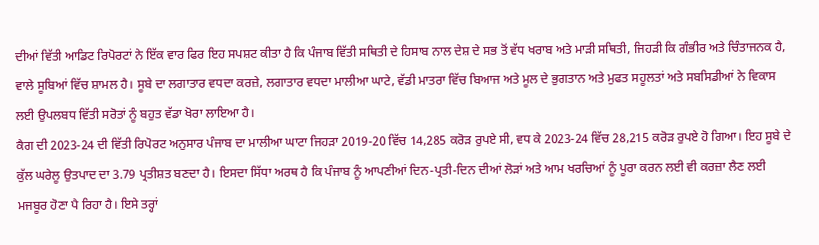ਦੀਆਂ ਵਿੱਤੀ ਆਡਿਟ ਰਿਪੋਰਟਾਂ ਨੇ ਇੱਕ ਵਾਰ ਫਿਰ ਇਹ ਸਪਸ਼ਟ ਕੀਤਾ ਹੈ ਕਿ ਪੰਜਾਬ ਵਿੱਤੀ ਸਥਿਤੀ ਦੇ ਹਿਸਾਬ ਨਾਲ ਦੇਸ਼ ਦੇ ਸਭ ਤੋਂ ਵੱਧ ਖਰਾਬ ਅਤੇ ਮਾੜੀ ਸਥਿਤੀ, ਜਿਹੜੀ ਕਿ ਗੰਭੀਰ ਅਤੇ ਚਿੰਤਾਜਨਕ ਹੈ, ਵਾਲੇ ਸੂਬਿਆਂ ਵਿੱਚ ਸ਼ਾਮਲ ਹੈ। ਸੂਬੇ ਦਾ ਲਗਾਤਾਰ ਵਧਦਾ ਕਰਜ਼ੇ, ਲਗਾਤਾਰ ਵਧਦਾ ਮਾਲੀਆ ਘਾਟੇ, ਵੱਡੀ ਮਾਤਰਾ ਵਿੱਚ ਬਿਆਜ ਅਤੇ ਮੂਲ ਦੇ ਭੁਗਤਾਨ ਅਤੇ ਮੁਫਤ ਸਹੂਲਤਾਂ ਅਤੇ ਸਬਸਿਡੀਆਂ ਨੇ ਵਿਕਾਸ ਲਈ ਉਪਲਬਧ ਵਿੱਤੀ ਸਰੋਤਾਂ ਨੂੰ ਬਹੁਤ ਵੱਡਾ ਖੋਰਾ ਲਾਇਆ ਹੈ।
ਕੈਗ ਦੀ 2023-24 ਦੀ ਵਿੱਤੀ ਰਿਪੋਰਟ ਅਨੁਸਾਰ ਪੰਜਾਬ ਦਾ ਮਾਲੀਆ ਘਾਟਾ ਜਿਹੜਾ 2019-20 ਵਿੱਚ 14,285 ਕਰੋੜ ਰੁਪਏ ਸੀ, ਵਧ ਕੇ 2023-24 ਵਿੱਚ 28,215 ਕਰੋੜ ਰੁਪਏ ਹੋ ਗਿਆ। ਇਹ ਸੂਬੇ ਦੇ ਕੁੱਲ ਘਰੇਲੂ ਉਤਪਾਦ ਦਾ 3.79 ਪ੍ਰਤੀਸ਼ਤ ਬਣਦਾ ਹੈ। ਇਸਦਾ ਸਿੱਧਾ ਅਰਥ ਹੈ ਕਿ ਪੰਜਾਬ ਨੂੰ ਆਪਣੀਆਂ ਦਿਨ-ਪ੍ਰਤੀ-ਦਿਨ ਦੀਆਂ ਲੋੜਾਂ ਅਤੇ ਆਮ ਖਰਚਿਆਂ ਨੂੰ ਪੂਰਾ ਕਰਨ ਲਈ ਵੀ ਕਰਜ਼ਾ ਲੈਣ ਲਈ ਮਜਬੂਰ ਹੋਣਾ ਪੈ ਰਿਹਾ ਹੈ। ਇਸੇ ਤਰ੍ਹਾਂ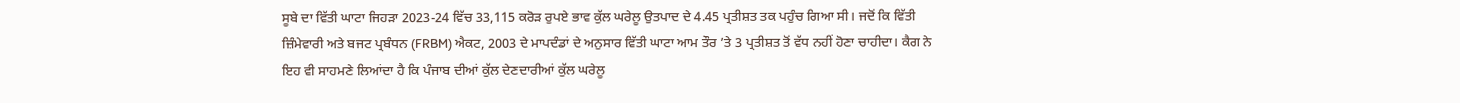ਸੂਬੇ ਦਾ ਵਿੱਤੀ ਘਾਟਾ ਜਿਹੜਾ 2023-24 ਵਿੱਚ 33,115 ਕਰੋੜ ਰੁਪਏ ਭਾਵ ਕੁੱਲ ਘਰੇਲੂ ਉਤਪਾਦ ਦੇ 4.45 ਪ੍ਰਤੀਸ਼ਤ ਤਕ ਪਹੁੰਚ ਗਿਆ ਸੀ। ਜਦੋਂ ਕਿ ਵਿੱਤੀ ਜ਼ਿੰਮੇਵਾਰੀ ਅਤੇ ਬਜਟ ਪ੍ਰਬੰਧਨ (FRBM) ਐਕਟ, 2003 ਦੇ ਮਾਪਦੰਡਾਂ ਦੇ ਅਨੁਸਾਰ ਵਿੱਤੀ ਘਾਟਾ ਆਮ ਤੌਰ ’ਤੇ 3 ਪ੍ਰਤੀਸ਼ਤ ਤੋਂ ਵੱਧ ਨਹੀਂ ਹੋਣਾ ਚਾਹੀਦਾ। ਕੈਗ ਨੇ ਇਹ ਵੀ ਸਾਹਮਣੇ ਲਿਆਂਦਾ ਹੈ ਕਿ ਪੰਜਾਬ ਦੀਆਂ ਕੁੱਲ ਦੇਣਦਾਰੀਆਂ ਕੁੱਲ ਘਰੇਲੂ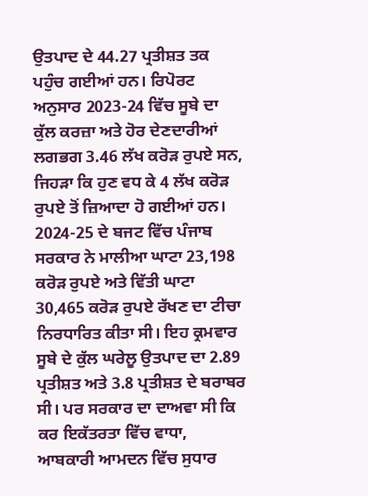ਉਤਪਾਦ ਦੇ 44.27 ਪ੍ਰਤੀਸ਼ਤ ਤਕ ਪਹੁੰਚ ਗਈਆਂ ਹਨ। ਰਿਪੋਰਟ ਅਨੁਸਾਰ 2023-24 ਵਿੱਚ ਸੂਬੇ ਦਾ ਕੁੱਲ ਕਰਜ਼ਾ ਅਤੇ ਹੋਰ ਦੇਣਦਾਰੀਆਂ ਲਗਭਗ 3.46 ਲੱਖ ਕਰੋੜ ਰੁਪਏ ਸਨ, ਜਿਹੜਾ ਕਿ ਹੁਣ ਵਧ ਕੇ 4 ਲੱਖ ਕਰੋੜ ਰੁਪਏ ਤੋਂ ਜ਼ਿਆਦਾ ਹੋ ਗਈਆਂ ਹਨ।
2024-25 ਦੇ ਬਜਟ ਵਿੱਚ ਪੰਜਾਬ ਸਰਕਾਰ ਨੇ ਮਾਲੀਆ ਘਾਟਾ 23,198 ਕਰੋੜ ਰੁਪਏ ਅਤੇ ਵਿੱਤੀ ਘਾਟਾ 30,465 ਕਰੋੜ ਰੁਪਏ ਰੱਖਣ ਦਾ ਟੀਚਾ ਨਿਰਧਾਰਿਤ ਕੀਤਾ ਸੀ। ਇਹ ਕ੍ਰਮਵਾਰ ਸੂਬੇ ਦੇ ਕੁੱਲ ਘਰੇਲੂ ਉਤਪਾਦ ਦਾ 2.89 ਪ੍ਰਤੀਸ਼ਤ ਅਤੇ 3.8 ਪ੍ਰਤੀਸ਼ਤ ਦੇ ਬਰਾਬਰ ਸੀ। ਪਰ ਸਰਕਾਰ ਦਾ ਦਾਅਵਾ ਸੀ ਕਿ ਕਰ ਇਕੱਤਰਤਾ ਵਿੱਚ ਵਾਧਾ, ਆਬਕਾਰੀ ਆਮਦਨ ਵਿੱਚ ਸੁਧਾਰ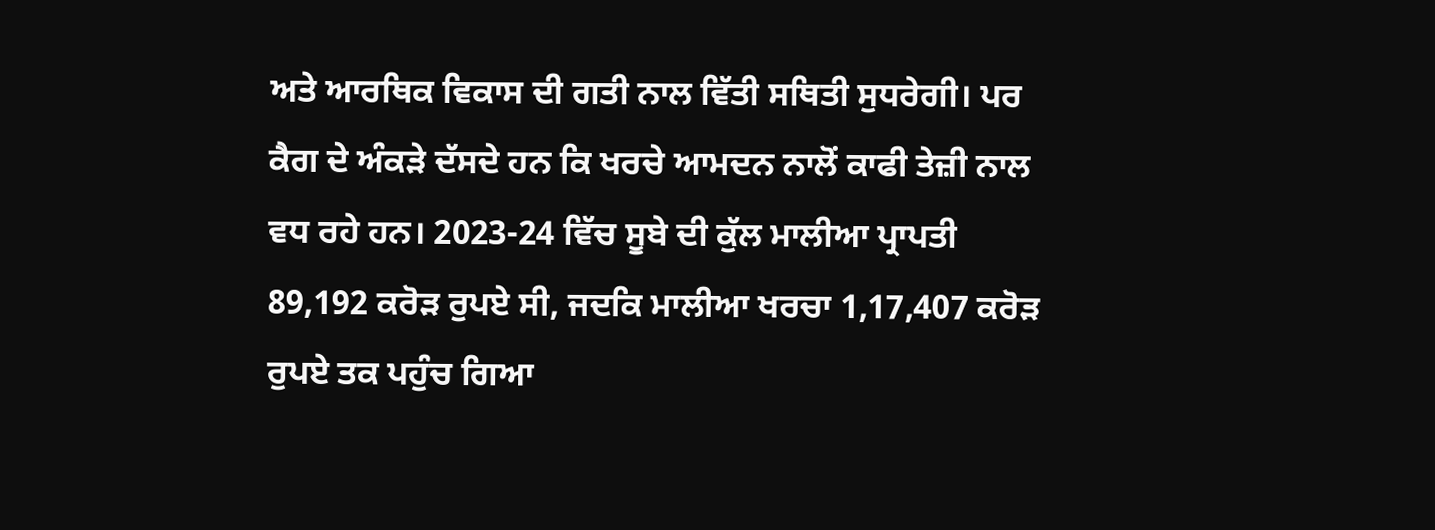ਅਤੇ ਆਰਥਿਕ ਵਿਕਾਸ ਦੀ ਗਤੀ ਨਾਲ ਵਿੱਤੀ ਸਥਿਤੀ ਸੁਧਰੇਗੀ। ਪਰ ਕੈਗ ਦੇ ਅੰਕੜੇ ਦੱਸਦੇ ਹਨ ਕਿ ਖਰਚੇ ਆਮਦਨ ਨਾਲੋਂ ਕਾਫੀ ਤੇਜ਼ੀ ਨਾਲ ਵਧ ਰਹੇ ਹਨ। 2023-24 ਵਿੱਚ ਸੂਬੇ ਦੀ ਕੁੱਲ ਮਾਲੀਆ ਪ੍ਰਾਪਤੀ 89,192 ਕਰੋੜ ਰੁਪਏ ਸੀ, ਜਦਕਿ ਮਾਲੀਆ ਖਰਚਾ 1,17,407 ਕਰੋੜ ਰੁਪਏ ਤਕ ਪਹੁੰਚ ਗਿਆ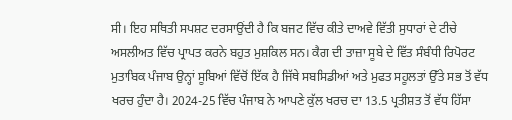ਸੀ। ਇਹ ਸਥਿਤੀ ਸਪਸ਼ਟ ਦਰਸਾਉਂਦੀ ਹੈ ਕਿ ਬਜਟ ਵਿੱਚ ਕੀਤੇ ਦਾਅਵੇ ਵਿੱਤੀ ਸੁਧਾਰਾਂ ਦੇ ਟੀਚੇ ਅਸਲੀਅਤ ਵਿੱਚ ਪ੍ਰਾਪਤ ਕਰਨੇ ਬਹੁਤ ਮੁਸ਼ਕਿਲ ਸਨ। ਕੈਗ ਦੀ ਤਾਜ਼ਾ ਸੂਬੇ ਦੇ ਵਿੱਤ ਸੰਬੰਧੀ ਰਿਪੋਰਟ ਮੁਤਾਬਿਕ ਪੰਜਾਬ ਉਨ੍ਹਾਂ ਸੂਬਿਆਂ ਵਿੱਚੋਂ ਇੱਕ ਹੈ ਜਿੱਥੇ ਸਬਸਿਡੀਆਂ ਅਤੇ ਮੁਫਤ ਸਹੂਲਤਾਂ ਉੱਤੇ ਸਭ ਤੋਂ ਵੱਧ ਖਰਚ ਹੁੰਦਾ ਹੈ। 2024-25 ਵਿੱਚ ਪੰਜਾਬ ਨੇ ਆਪਣੇ ਕੁੱਲ ਖਰਚ ਦਾ 13.5 ਪ੍ਰਤੀਸ਼ਤ ਤੋਂ ਵੱਧ ਹਿੱਸਾ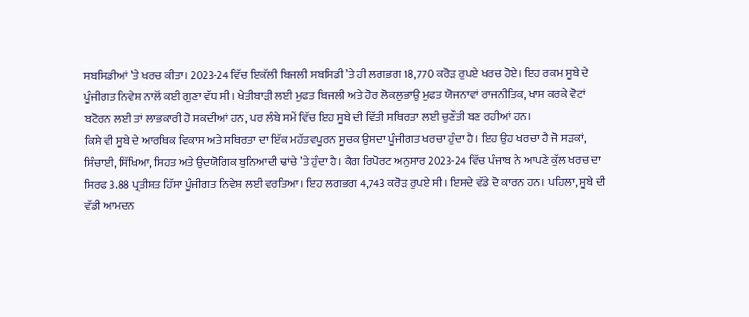ਸਬਸਿਡੀਆਂ ’ਤੇ ਖਰਚ ਕੀਤਾ। 2023-24 ਵਿੱਚ ਇਕੱਲੀ ਬਿਜਲੀ ਸਬਸਿਡੀ ’ਤੇ ਹੀ ਲਗਭਗ 18,770 ਕਰੋੜ ਰੁਪਏ ਖਰਚ ਹੋਏ। ਇਹ ਰਕਮ ਸੂਬੇ ਦੇ ਪੂੰਜੀਗਤ ਨਿਵੇਸ਼ ਨਾਲੋਂ ਕਈ ਗੁਣਾ ਵੱਧ ਸੀ। ਖੇਤੀਬਾੜੀ ਲਈ ਮੁਫਤ ਬਿਜਲੀ ਅਤੇ ਹੋਰ ਲੋਕਲੁਭਾਉ ਮੁਫਤ ਯੋਜਨਾਵਾਂ ਰਾਜਨੀਤਿਕ, ਖਾਸ ਕਰਕੇ ਵੋਟਾਂ ਬਟੋਰਨ ਲਈ ਤਾਂ ਲਾਭਕਾਰੀ ਹੋ ਸਕਦੀਆਂ ਹਨ, ਪਰ ਲੰਬੇ ਸਮੇਂ ਵਿੱਚ ਇਹ ਸੂਬੇ ਦੀ ਵਿੱਤੀ ਸਥਿਰਤਾ ਲਈ ਚੁਣੌਤੀ ਬਣ ਰਹੀਆਂ ਹਨ।
ਕਿਸੇ ਵੀ ਸੂਬੇ ਦੇ ਆਰਥਿਕ ਵਿਕਾਸ ਅਤੇ ਸਥਿਰਤਾ ਦਾ ਇੱਕ ਮਹੱਤਵਪੂਰਨ ਸੂਚਕ ਉਸਦਾ ਪੂੰਜੀਗਤ ਖਰਚਾ ਹੁੰਦਾ ਹੈ। ਇਹ ਉਹ ਖਰਚਾ ਹੈ ਜੋ ਸੜਕਾਂ, ਸਿੰਚਾਈ, ਸਿੱਖਿਆ, ਸਿਹਤ ਅਤੇ ਉਦਯੋਗਿਕ ਬੁਨਿਆਦੀ ਢਾਂਚੇ ’ਤੇ ਹੁੰਦਾ ਹੈ। ਕੈਗ ਰਿਪੋਰਟ ਅਨੁਸਾਰ 2023-24 ਵਿੱਚ ਪੰਜਾਬ ਨੇ ਆਪਣੇ ਕੁੱਲ ਖਰਚ ਦਾ ਸਿਰਫ 3.88 ਪ੍ਰਤੀਸ਼ਤ ਹਿੱਸਾ ਪੂੰਜੀਗਤ ਨਿਵੇਸ਼ ਲਈ ਵਰਤਿਆ। ਇਹ ਲਗਭਗ 4,743 ਕਰੋੜ ਰੁਪਏ ਸੀ। ਇਸਦੇ ਵੱਡੇ ਦੋ ਕਾਰਨ ਹਨ। ਪਹਿਲਾ, ਸੂਬੇ ਦੀ ਵੱਡੀ ਆਮਦਨ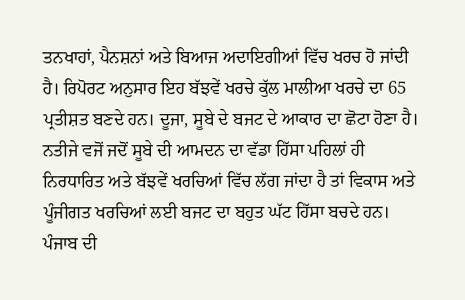ਤਨਖਾਹਾਂ, ਪੈਨਸ਼ਨਾਂ ਅਤੇ ਬਿਆਜ ਅਦਾਇਗੀਆਂ ਵਿੱਚ ਖਰਚ ਹੋ ਜਾਂਦੀ ਹੈ। ਰਿਪੋਰਟ ਅਨੁਸਾਰ ਇਹ ਬੱਝਵੇਂ ਖਰਚੇ ਕੁੱਲ ਮਾਲੀਆ ਖਰਚੇ ਦਾ 65 ਪ੍ਰਤੀਸ਼ਤ ਬਣਦੇ ਹਨ। ਦੂਜਾ, ਸੂਬੇ ਦੇ ਬਜਟ ਦੇ ਆਕਾਰ ਦਾ ਛੋਟਾ ਹੋਣਾ ਹੈ। ਨਤੀਜੇ ਵਜੋਂ ਜਦੋਂ ਸੂਬੇ ਦੀ ਆਮਦਨ ਦਾ ਵੱਡਾ ਹਿੱਸਾ ਪਹਿਲਾਂ ਹੀ ਨਿਰਧਾਰਿਤ ਅਤੇ ਬੱਝਵੇਂ ਖਰਚਿਆਂ ਵਿੱਚ ਲੱਗ ਜਾਂਦਾ ਹੈ ਤਾਂ ਵਿਕਾਸ ਅਤੇ ਪੂੰਜੀਗਤ ਖਰਚਿਆਂ ਲਈ ਬਜਟ ਦਾ ਬਹੁਤ ਘੱਟ ਹਿੱਸਾ ਬਚਦੇ ਹਨ।
ਪੰਜਾਬ ਦੀ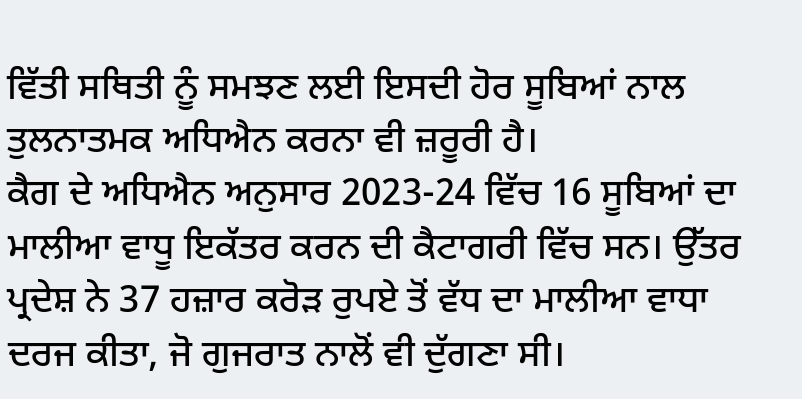ਵਿੱਤੀ ਸਥਿਤੀ ਨੂੰ ਸਮਝਣ ਲਈ ਇਸਦੀ ਹੋਰ ਸੂਬਿਆਂ ਨਾਲ ਤੁਲਨਾਤਮਕ ਅਧਿਐਨ ਕਰਨਾ ਵੀ ਜ਼ਰੂਰੀ ਹੈ।
ਕੈਗ ਦੇ ਅਧਿਐਨ ਅਨੁਸਾਰ 2023-24 ਵਿੱਚ 16 ਸੂਬਿਆਂ ਦਾ ਮਾਲੀਆ ਵਾਧੂ ਇਕੱਤਰ ਕਰਨ ਦੀ ਕੈਟਾਗਰੀ ਵਿੱਚ ਸਨ। ਉੱਤਰ ਪ੍ਰਦੇਸ਼ ਨੇ 37 ਹਜ਼ਾਰ ਕਰੋੜ ਰੁਪਏ ਤੋਂ ਵੱਧ ਦਾ ਮਾਲੀਆ ਵਾਧਾ ਦਰਜ ਕੀਤਾ, ਜੋ ਗੁਜਰਾਤ ਨਾਲੋਂ ਵੀ ਦੁੱਗਣਾ ਸੀ।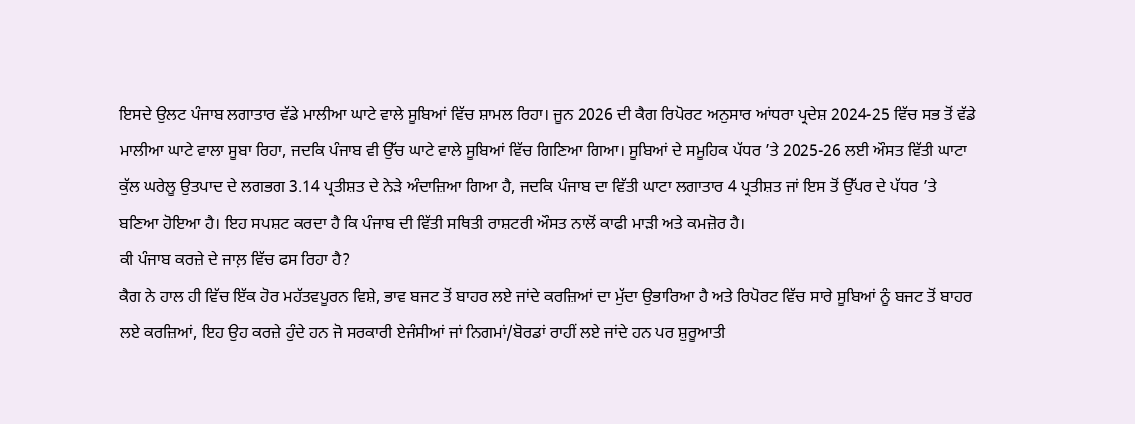ਇਸਦੇ ਉਲਟ ਪੰਜਾਬ ਲਗਾਤਾਰ ਵੱਡੇ ਮਾਲੀਆ ਘਾਟੇ ਵਾਲੇ ਸੂਬਿਆਂ ਵਿੱਚ ਸ਼ਾਮਲ ਰਿਹਾ। ਜੂਨ 2026 ਦੀ ਕੈਗ ਰਿਪੋਰਟ ਅਨੁਸਾਰ ਆਂਧਰਾ ਪ੍ਰਦੇਸ਼ 2024-25 ਵਿੱਚ ਸਭ ਤੋਂ ਵੱਡੇ ਮਾਲੀਆ ਘਾਟੇ ਵਾਲਾ ਸੂਬਾ ਰਿਹਾ, ਜਦਕਿ ਪੰਜਾਬ ਵੀ ਉੱਚ ਘਾਟੇ ਵਾਲੇ ਸੂਬਿਆਂ ਵਿੱਚ ਗਿਣਿਆ ਗਿਆ। ਸੂਬਿਆਂ ਦੇ ਸਮੂਹਿਕ ਪੱਧਰ ’ਤੇ 2025-26 ਲਈ ਔਸਤ ਵਿੱਤੀ ਘਾਟਾ ਕੁੱਲ ਘਰੇਲੂ ਉਤਪਾਦ ਦੇ ਲਗਭਗ 3.14 ਪ੍ਰਤੀਸ਼ਤ ਦੇ ਨੇੜੇ ਅੰਦਾਜ਼ਿਆ ਗਿਆ ਹੈ, ਜਦਕਿ ਪੰਜਾਬ ਦਾ ਵਿੱਤੀ ਘਾਟਾ ਲਗਾਤਾਰ 4 ਪ੍ਰਤੀਸ਼ਤ ਜਾਂ ਇਸ ਤੋਂ ਉੱਪਰ ਦੇ ਪੱਧਰ ’ਤੇ ਬਣਿਆ ਹੋਇਆ ਹੈ। ਇਹ ਸਪਸ਼ਟ ਕਰਦਾ ਹੈ ਕਿ ਪੰਜਾਬ ਦੀ ਵਿੱਤੀ ਸਥਿਤੀ ਰਾਸ਼ਟਰੀ ਔਸਤ ਨਾਲੋਂ ਕਾਫੀ ਮਾੜੀ ਅਤੇ ਕਮਜ਼ੋਰ ਹੈ।
ਕੀ ਪੰਜਾਬ ਕਰਜ਼ੇ ਦੇ ਜਾਲ਼ ਵਿੱਚ ਫਸ ਰਿਹਾ ਹੈ?
ਕੈਗ ਨੇ ਹਾਲ ਹੀ ਵਿੱਚ ਇੱਕ ਹੋਰ ਮਹੱਤਵਪੂਰਨ ਵਿਸ਼ੇ, ਭਾਵ ਬਜਟ ਤੋਂ ਬਾਹਰ ਲਏ ਜਾਂਦੇ ਕਰਜ਼ਿਆਂ ਦਾ ਮੁੱਦਾ ਉਭਾਰਿਆ ਹੈ ਅਤੇ ਰਿਪੋਰਟ ਵਿੱਚ ਸਾਰੇ ਸੂਬਿਆਂ ਨੂੰ ਬਜਟ ਤੋਂ ਬਾਹਰ ਲਏ ਕਰਜ਼ਿਆਂ, ਇਹ ਉਹ ਕਰਜ਼ੇ ਹੁੰਦੇ ਹਨ ਜੋ ਸਰਕਾਰੀ ਏਜੰਸੀਆਂ ਜਾਂ ਨਿਗਮਾਂ/ਬੋਰਡਾਂ ਰਾਹੀਂ ਲਏ ਜਾਂਦੇ ਹਨ ਪਰ ਸ਼ੁਰੂਆਤੀ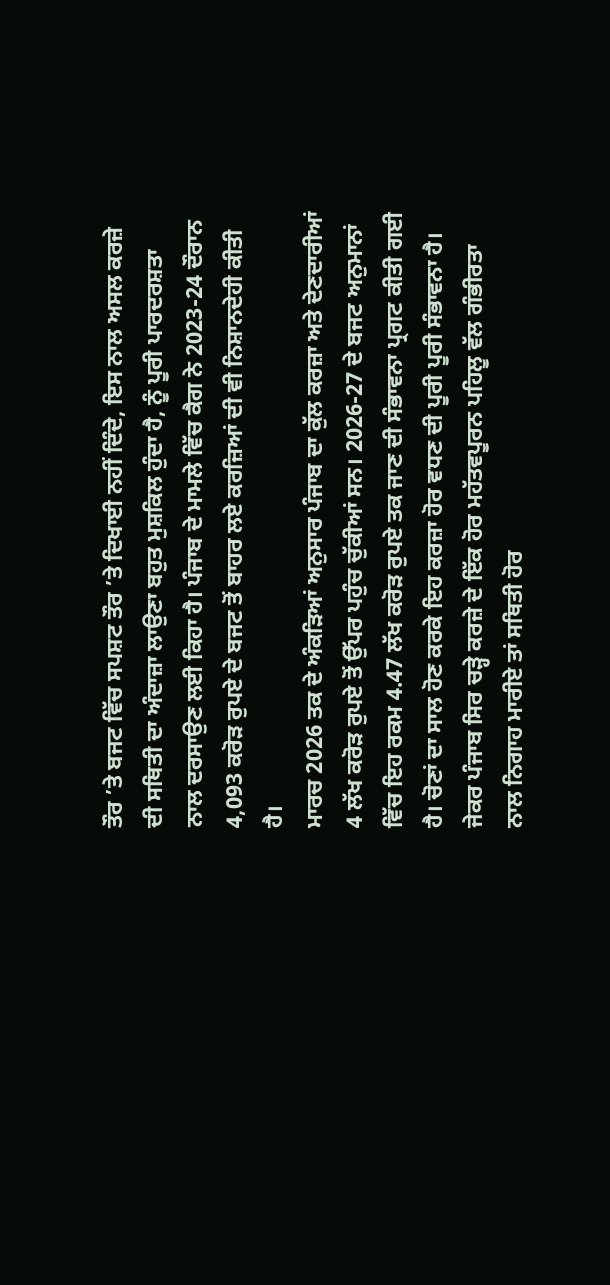ਤੌਰ ’ਤੇ ਬਜਟ ਵਿੱਚ ਸਪਸ਼ਟ ਤੌਰ ’ਤੇ ਦਿਖਾਈ ਨਹੀਂ ਦਿੰਦੇ, ਇਸ ਨਾਲ ਅਸਲ ਕਰਜ਼ੇ ਦੀ ਸਥਿਤੀ ਦਾ ਅੰਦਾਜ਼ਾ ਲਾਉਣਾ ਬਹੁਤ ਮੁਸ਼ਕਿਲ ਹੁੰਦਾ ਹੈ, ਨੂੰ ਪੂਰੀ ਪਾਰਦਰਸ਼ਤਾ ਨਾਲ ਦਰਸਾਉਣ ਲਈ ਕਿਹਾ ਹੈ। ਪੰਜਾਬ ਦੇ ਮਾਮਲੇ ਵਿੱਚ ਕੈਗ ਨੇ 2023-24 ਦੌਰਾਨ 4,093 ਕਰੋੜ ਰੁਪਏ ਦੇ ਬਜਟ ਤੋਂ ਬਾਹਰ ਲਏ ਕਰਜ਼ਿਆਂ ਦੀ ਵੀ ਨਿਸ਼ਾਨਦੇਹੀ ਕੀਤੀ ਹੈ।
ਮਾਰਚ 2026 ਤਕ ਦੇ ਅੰਕੜਿਆਂ ਅਨੁਸਾਰ ਪੰਜਾਬ ਦਾ ਕੁੱਲ ਕਰਜ਼ਾ ਅਤੇ ਦੇਣਦਾਰੀਆਂ 4 ਲੱਖ ਕਰੋੜ ਰੁਪਏ ਤੋਂ ਉੱਪਰ ਪਹੁੰਚ ਚੁੱਕੀਆਂ ਸਨ। 2026-27 ਦੇ ਬਜਟ ਅਨੁਮਾਨਾਂ ਵਿੱਚ ਇਹ ਰਕਮ 4.47 ਲੱਖ ਕਰੋੜ ਰੁਪਏ ਤਕ ਜਾਣ ਦੀ ਸੰਭਾਵਨਾ ਪ੍ਰਗਟ ਕੀਤੀ ਗਈ ਹੈ। ਚੋਣਾਂ ਦਾ ਸਾਲ ਹੋਣ ਕਰਕੇ ਇਹ ਕਰਜ਼ਾ ਹੋਰ ਵਧਣ ਦੀ ਪੂਰੀ ਪੂਰੀ ਸੰਭਾਵਨਾ ਹੈ। ਜੇਕਰ ਪੰਜਾਬ ਸਿਰ ਚੜ੍ਹੇ ਕਰਜ਼ੇ ਦੇ ਇੱਕ ਹੋਰ ਮਹੱਤਵਪੂਰਨ ਪਹਿਲੂ ਵੱਲ ਗੰਭੀਰਤਾ ਨਾਲ ਨਿਗਾਹ ਮਾਰੀਏ ਤਾਂ ਸਥਿਤੀ ਹੋਰ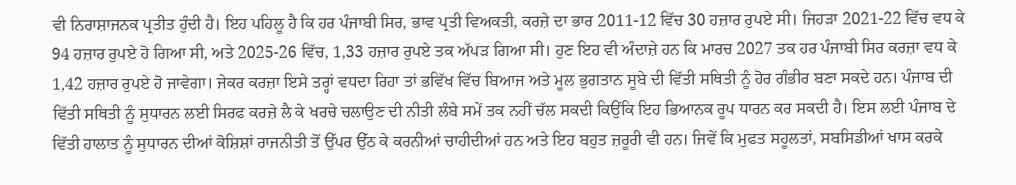ਵੀ ਨਿਰਾਸ਼ਾਜਨਕ ਪ੍ਰਤੀਤ ਹੁੰਦੀ ਹੈ। ਇਹ ਪਹਿਲੂ ਹੈ ਕਿ ਹਰ ਪੰਜਾਬੀ ਸਿਰ, ਭਾਵ ਪ੍ਰਤੀ ਵਿਅਕਤੀ, ਕਰਜ਼ੇ ਦਾ ਭਾਰ 2011-12 ਵਿੱਚ 30 ਹਜ਼ਾਰ ਰੁਪਏ ਸੀ। ਜਿਹੜਾ 2021-22 ਵਿੱਚ ਵਧ ਕੇ 94 ਹਜ਼ਾਰ ਰੁਪਏ ਹੋ ਗਿਆ ਸੀ, ਅਤੇ 2025-26 ਵਿੱਚ, 1,33 ਹਜ਼ਾਰ ਰੁਪਏ ਤਕ ਅੱਪੜ ਗਿਆ ਸੀ। ਹੁਣ ਇਹ ਵੀ ਅੰਦਾਜ਼ੇ ਹਨ ਕਿ ਮਾਰਚ 2027 ਤਕ ਹਰ ਪੰਜਾਬੀ ਸਿਰ ਕਰਜ਼ਾ ਵਧ ਕੇ 1,42 ਹਜ਼ਾਰ ਰੁਪਏ ਹੋ ਜਾਵੇਗਾ। ਜੇਕਰ ਕਰਜ਼ਾ ਇਸੇ ਤਰ੍ਹਾਂ ਵਧਦਾ ਰਿਹਾ ਤਾਂ ਭਵਿੱਖ ਵਿੱਚ ਬਿਆਜ ਅਤੇ ਮੂਲ ਭੁਗਤਾਨ ਸੂਬੇ ਦੀ ਵਿੱਤੀ ਸਥਿਤੀ ਨੂੰ ਹੋਰ ਗੰਭੀਰ ਬਣਾ ਸਕਦੇ ਹਨ। ਪੰਜਾਬ ਦੀ ਵਿੱਤੀ ਸਥਿਤੀ ਨੂੰ ਸੁਧਾਰਨ ਲਈ ਸਿਰਫ ਕਰਜ਼ੇ ਲੈ ਕੇ ਖਰਚੇ ਚਲਾਉਣ ਦੀ ਨੀਤੀ ਲੰਬੇ ਸਮੇਂ ਤਕ ਨਹੀਂ ਚੱਲ ਸਕਦੀ ਕਿਉਂਕਿ ਇਹ ਭਿਆਨਕ ਰੂਪ ਧਾਰਨ ਕਰ ਸਕਦੀ ਹੈ। ਇਸ ਲਈ ਪੰਜਾਬ ਦੇ ਵਿੱਤੀ ਹਾਲਾਤ ਨੂੰ ਸੁਧਾਰਨ ਦੀਆਂ ਕੋਸ਼ਿਸ਼ਾਂ ਰਾਜਨੀਤੀ ਤੋਂ ਉੱਪਰ ਉੱਠ ਕੇ ਕਰਨੀਆਂ ਚਾਹੀਦੀਆਂ ਹਨ ਅਤੇ ਇਹ ਬਹੁਤ ਜ਼ਰੂਰੀ ਵੀ ਹਨ। ਜਿਵੇਂ ਕਿ ਮੁਫਤ ਸਹੂਲਤਾਂ, ਸਬਸਿਡੀਆਂ ਖਾਸ ਕਰਕੇ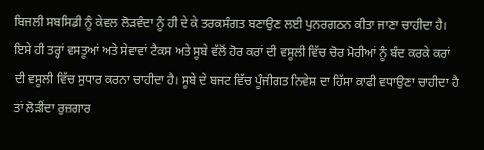ਬਿਜਲੀ ਸਬਸਿਡੀ ਨੂੰ ਕੇਵਲ ਲੋੜਵੰਦਾ ਨੂੰ ਹੀ ਦੇ ਕੇ ਤਰਕਸੰਗਤ ਬਣਾਉਣ ਲਈ ਪੁਨਰਗਠਨ ਕੀਤਾ ਜਾਣਾ ਚਾਹੀਦਾ ਹੈ। ਇਸੇ ਹੀ ਤਰ੍ਹਾਂ ਵਸਤੂਆਂ ਅਤੇ ਸੇਵਾਵਾਂ ਟੈਕਸ ਅਤੇ ਸੂਬੇ ਵੱਲੋਂ ਹੋਰ ਕਰਾਂ ਦੀ ਵਸੂਲੀ ਵਿੱਚ ਚੋਰ ਮੋਰੀਆਂ ਨੂੰ ਬੰਦ ਕਰਕੇ ਕਰਾਂ ਦੀ ਵਸੂਲੀ ਵਿੱਚ ਸੁਧਾਰ ਕਰਨਾ ਚਾਹੀਦਾ ਹੈ। ਸੂਬੇ ਦੇ ਬਜਟ ਵਿੱਚ ਪੂੰਜੀਗਤ ਨਿਵੇਸ਼ ਦਾ ਹਿੱਸਾ ਕਾਫੀ ਵਧਾਉਣਾ ਚਾਹੀਦਾ ਹੈ ਤਾਂ ਲੋੜੀਂਦਾ ਰੁਜ਼ਗਾਰ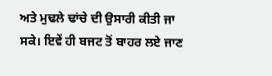ਅਤੇ ਮੁਢਲੇ ਢਾਂਚੇ ਦੀ ਉਸਾਰੀ ਕੀਤੀ ਜਾ ਸਕੇ। ਇਵੇਂ ਹੀ ਬਜਟ ਤੋਂ ਬਾਹਰ ਲਏ ਜਾਣ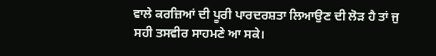ਵਾਲੇ ਕਰਜ਼ਿਆਂ ਦੀ ਪੂਰੀ ਪਾਰਦਰਸ਼ਤਾ ਲਿਆਉਣ ਦੀ ਲੋੜ ਹੈ ਤਾਂ ਜੁ ਸਹੀ ਤਸਵੀਰ ਸਾਹਮਣੇ ਆ ਸਕੇ।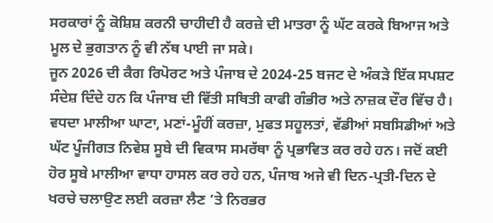ਸਰਕਾਰਾਂ ਨੂੰ ਕੋਸ਼ਿਸ਼ ਕਰਨੀ ਚਾਹੀਦੀ ਹੈ ਕਰਜ਼ੇ ਦੀ ਮਾਤਰਾ ਨੂੰ ਘੱਟ ਕਰਕੇ ਬਿਆਜ ਅਤੇ ਮੂਲ ਦੇ ਭੁਗਤਾਨ ਨੂੰ ਵੀ ਨੱਥ ਪਾਈ ਜਾ ਸਕੇ।
ਜੂਨ 2026 ਦੀ ਕੈਗ ਰਿਪੋਰਟ ਅਤੇ ਪੰਜਾਬ ਦੇ 2024-25 ਬਜਟ ਦੇ ਅੰਕੜੇ ਇੱਕ ਸਪਸ਼ਟ ਸੰਦੇਸ਼ ਦਿੰਦੇ ਹਨ ਕਿ ਪੰਜਾਬ ਦੀ ਵਿੱਤੀ ਸਥਿਤੀ ਕਾਫੀ ਗੰਭੀਰ ਅਤੇ ਨਾਜ਼ਕ ਦੌਰ ਵਿੱਚ ਹੈ। ਵਧਦਾ ਮਾਲੀਆ ਘਾਟਾ, ਮਣਾਂ-ਮੂੰਹੀਂ ਕਰਜ਼ਾ, ਮੁਫਤ ਸਹੂਲਤਾਂ, ਵੱਡੀਆਂ ਸਬਸਿਡੀਆਂ ਅਤੇ ਘੱਟ ਪੂੰਜੀਗਤ ਨਿਵੇਸ਼ ਸੂਬੇ ਦੀ ਵਿਕਾਸ ਸਮਰੱਥਾ ਨੂੰ ਪ੍ਰਭਾਵਿਤ ਕਰ ਰਹੇ ਹਨ। ਜਦੋਂ ਕਈ ਹੋਰ ਸੂਬੇ ਮਾਲੀਆ ਵਾਧਾ ਹਾਸਲ ਕਰ ਰਹੇ ਹਨ, ਪੰਜਾਬ ਅਜੇ ਵੀ ਦਿਨ-ਪ੍ਰਤੀ-ਦਿਨ ਦੇ ਖਰਚੇ ਚਲਾਉਣ ਲਈ ਕਰਜ਼ਾ ਲੈਣ ’ਤੇ ਨਿਰਭਰ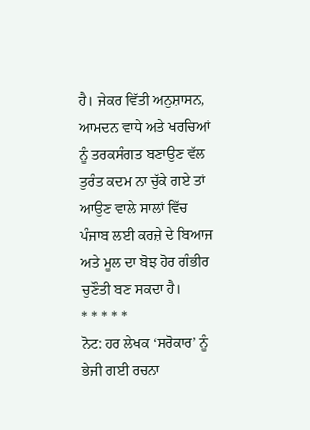ਹੈ। ਜੇਕਰ ਵਿੱਤੀ ਅਨੁਸ਼ਾਸਨ, ਆਮਦਨ ਵਾਧੇ ਅਤੇ ਖਰਚਿਆਂ ਨੂੰ ਤਰਕਸੰਗਤ ਬਣਾਉਣ ਵੱਲ ਤੁਰੰਤ ਕਦਮ ਨਾ ਚੁੱਕੇ ਗਏ ਤਾਂ ਆਉਣ ਵਾਲੇ ਸਾਲਾਂ ਵਿੱਚ ਪੰਜਾਬ ਲਈ ਕਰਜ਼ੇ ਦੇ ਬਿਆਜ ਅਤੇ ਮੂਲ ਦਾ ਬੋਝ ਹੋਰ ਗੰਭੀਰ ਚੁਣੌਤੀ ਬਣ ਸਕਦਾ ਹੈ।
* * * * *
ਨੋਟ: ਹਰ ਲੇਖਕ ‘ਸਰੋਕਾਰ’ ਨੂੰ ਭੇਜੀ ਗਈ ਰਚਨਾ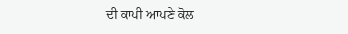ਦੀ ਕਾਪੀ ਆਪਣੇ ਕੋਲ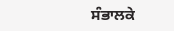ਸੰਭਾਲਕੇ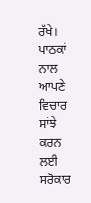ਰੱਖੇ।
ਪਾਠਕਾਂ ਨਾਲ ਆਪਣੇ ਵਿਚਾਰ ਸਾਂਝੇ ਕਰਨ ਲਈ ਸਰੋਕਾਰ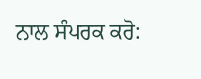ਨਾਲ ਸੰਪਰਕ ਕਰੋ: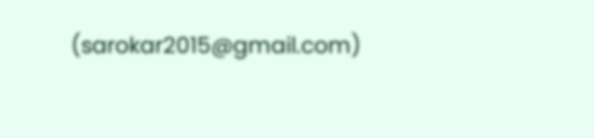(sarokar2015@gmail.com)